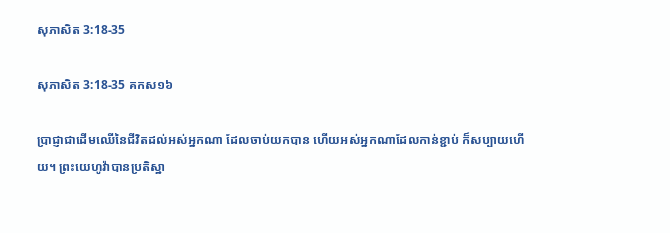សុភា‌សិត 3:18-35

សុភា‌សិត 3:18-35 គកស១៦

ប្រាជ្ញាជាដើមឈើនៃជីវិតដល់អស់អ្នកណា ដែលចាប់យកបាន ហើយអស់អ្នកណាដែលកាន់ខ្ជាប់ ក៏សប្បាយហើយ។ ព្រះ‌យេហូវ៉ាបានប្រតិ‌ស្ឋា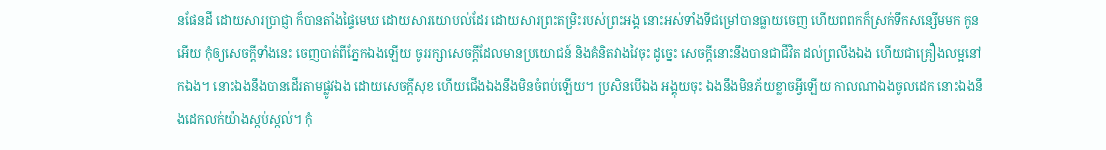នផែនដី ដោយ‌សារប្រាជ្ញា ក៏បានតាំងផ្ទៃមេឃ ដោយ‌សារយោបល់ដែរ ដោយ‌សារព្រះ‌តម្រិះរបស់ព្រះ‌អង្គ នោះអស់ទាំងទីជម្រៅបានធ្លាយចេញ ហើយពពកក៏ស្រក់ទឹកសន្សើមមក កូនអើយ កុំឲ្យសេចក្ដីទាំងនេះ ចេញបាត់ពីភ្នែកឯងឡើយ ចូររក្សាសេចក្ដីដែលមានប្រ‌យោជន៍ និងគំនិតវាងវៃចុះ ដូច្នេះ សេចក្ដីនោះនឹងបានជាជីវិត ដល់ព្រលឹងឯង ហើយជាគ្រឿងលម្អនៅកឯង។ នោះឯងនឹងបានដើរតាមផ្លូវឯង ដោយសេចក្ដីសុខ ហើយជើងឯងនឹងមិនចំពប់ឡើយ។ ប្រសិនបើឯង អង្គុយចុះ ឯងនឹងមិនភ័យខ្លាចអ្វីឡើយ កាលណាឯងចូលដេក នោះឯងនឹងដេកលក់យ៉ាងស្កប់ស្កល់។ កុំ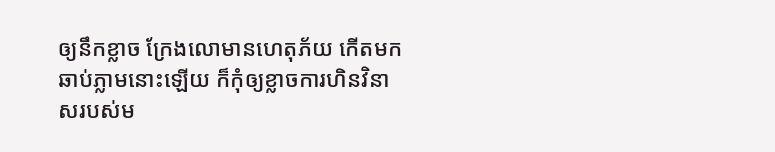ឲ្យនឹកខ្លាច ក្រែងលោមានហេតុភ័យ កើតមកឆាប់ភ្លាមនោះឡើយ ក៏កុំឲ្យខ្លាចការហិនវិនាសរបស់ម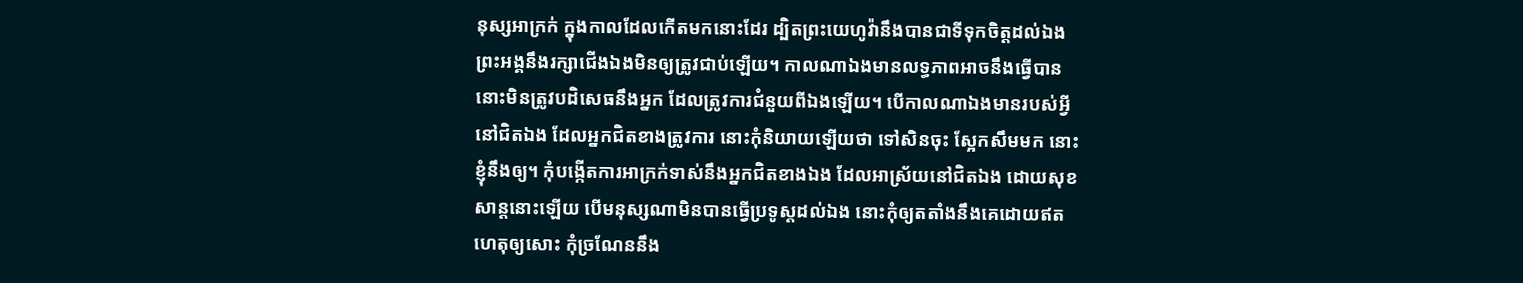នុស្សអា‌ក្រក់ ក្នុងកាលដែលកើតមកនោះដែរ ដ្បិតព្រះ‌យេហូវ៉ានឹងបានជាទីទុកចិត្តដល់ឯង ព្រះ‌អង្គនឹងរក្សាជើងឯងមិនឲ្យត្រូវជាប់ឡើយ។ កាលណាឯងមានលទ្ធភាពអាចនឹងធ្វើបាន នោះមិនត្រូវបដិសេធនឹងអ្នក ដែលត្រូវការជំនួយពីឯងឡើយ។ បើកាលណាឯងមានរបស់អ្វីនៅជិតឯង ដែលអ្នកជិតខាងត្រូវការ នោះកុំនិយាយឡើយថា ទៅសិនចុះ ស្អែកសឹមមក នោះខ្ញុំនឹងឲ្យ។ កុំបង្កើតការអា‌ក្រក់ទាស់នឹងអ្នកជិតខាងឯង ដែលអា‌ស្រ័យនៅជិតឯង ដោយសុខសាន្តនោះឡើយ បើមនុស្សណាមិនបានធ្វើប្រទូស្តដល់ឯង នោះកុំឲ្យតតាំងនឹងគេដោយឥតហេតុឲ្យសោះ កុំច្រណែននឹង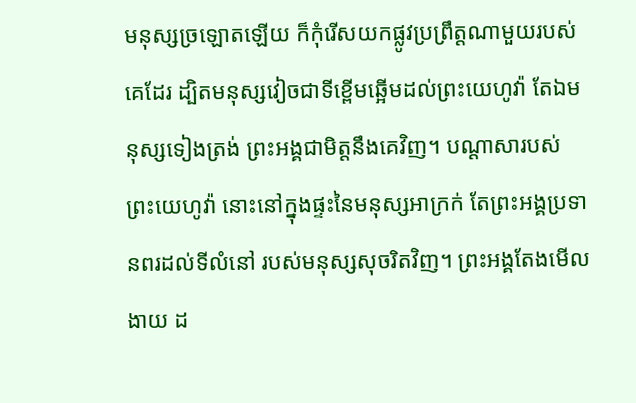មនុស្សច្រឡោតឡើយ ក៏កុំរើសយកផ្លូវប្រព្រឹត្តណាមួយរបស់គេដែរ ដ្បិតមនុស្សវៀចជាទីខ្ពើមឆ្អើមដល់ព្រះ‌យេហូវ៉ា តែឯមនុស្សទៀងត្រង់ ព្រះ‌អង្គជាមិត្តនឹងគេវិញ។ បណ្ដាសារបស់ព្រះ‌យេហូវ៉ា នោះនៅក្នុងផ្ទះនៃមនុស្សអា‌ក្រក់ តែព្រះ‌អង្គប្រទានពរដល់ទីលំ‌នៅ របស់មនុស្សសុចរិតវិញ។ ព្រះ‌អង្គតែងមើលងាយ ដ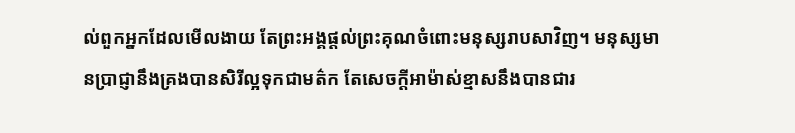ល់ពួកអ្នកដែលមើលងាយ តែព្រះ‌អង្គផ្តល់ព្រះ‌គុណចំពោះមនុស្សរាប‌សាវិញ។ មនុស្សមានប្រាជ្ញានឹងគ្រងបានសិរី‌ល្អទុកជាមត៌ក តែសេចក្ដីអាម៉ាស់ខ្មាសនឹងបានជារ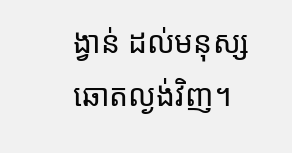ង្វាន់ ដល់មនុស្សឆោតល្ងង់វិញ។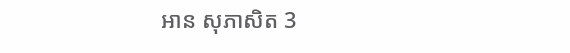អាន សុភា‌សិត 3